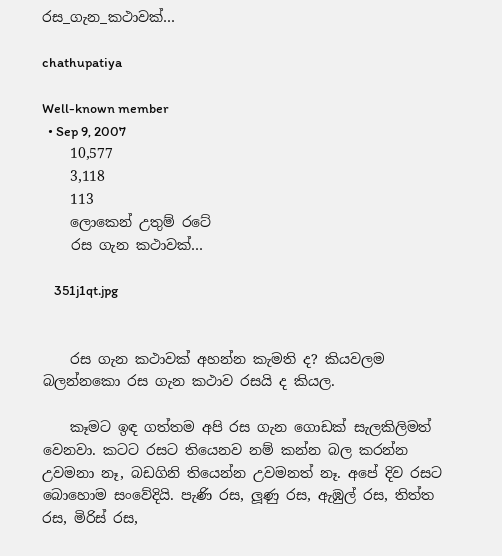රස_ගැන_කථාවක්…

chathupatiya

Well-known member
  • Sep 9, 2007
    10,577
    3,118
    113
    ලොකෙන් උතුම් රටේ
    රස ගැන කථාවක්…

    351j1qt.jpg


    රස ගැන කථාවක් අහන්න කැමති ද? කියවලම බලන්නකො රස ගැන කථාව රසයි ද කියල.

    කෑමට ඉඳ ගත්තම අපි රස ගැන ගොඩක් සැලකිලිමත් වෙනවා. කටට රසට තියෙනව නම් කන්න බල කරන්න උවමනා නෑ, බඩගිනි තියෙන්න උවමනත් නෑ. අපේ දිව රසට බොහොම සංවේදියි. පැණි රස, ලූණු රස, ඇඹුල් රස, තිත්ත රස, මිරිස් රස,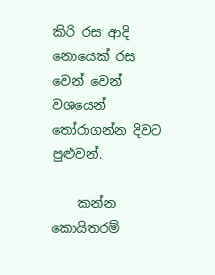කිරි රස ආදි නොයෙක් රස වෙන් වෙන් වශයෙන් තෝරාගන්න දිවට පුළුවන්.

    කන්න කොයිතරම්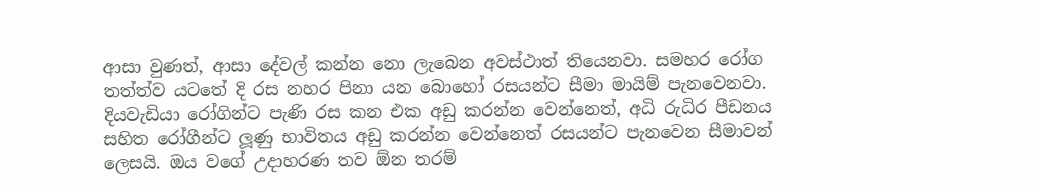ආසා වුණත්, ආසා දේවල් කන්න නො ලැබෙන අවස්ථාත් තියෙනවා. සමහර රෝග තත්ත්ව යටතේ දි රස නහර පිනා යන බොහෝ රසයන්ට සීමා මායිම් පැනවෙනවා. දියවැඩියා රෝගින්ට පැණි රස කන එක අඩු කරන්න වෙන්නෙත්, අධි රුධිර පීඩනය සහිත රෝගීන්ට ලූණු භාවිතය අඩු කරන්න වෙන්නෙත් රසයන්ට පැනවෙන සීමාවන් ලෙසයි. ඔය වගේ උදාහරණ තව ඕන තරම්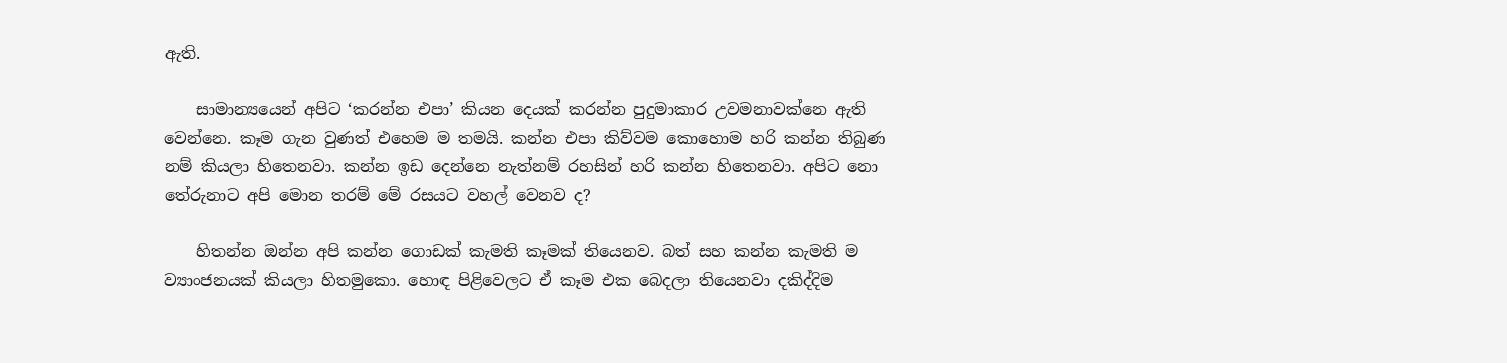ඇති.

    සාමාන්‍යයෙන් අපිට ‘කරන්න එපා’ කියන දෙයක් කරන්න පුදුමාකාර උවමනාවක්නෙ ඇති වෙන්නෙ. කෑම ගැන වුණත් එහෙම ම තමයි. කන්න එපා කිව්වම කොහොම හරි කන්න තිබුණ නම් කියලා හිතෙනවා. කන්න ඉඩ දෙන්නෙ නැත්නම් රහසින් හරි කන්න හිතෙනවා. අපිට නො තේරුනාට අපි මොන තරම් මේ රසයට වහල් වෙනව ද?

    හිතන්න ඔන්න අපි කන්න ගොඩක් කැමති කෑමක් තියෙනව. බත් සහ කන්න කැමති ම ව්‍යාංජනයක් කියලා හිතමුකො. හොඳ පිළිවෙලට ඒ කෑම එක බෙදලා තියෙනවා දකිද්දිම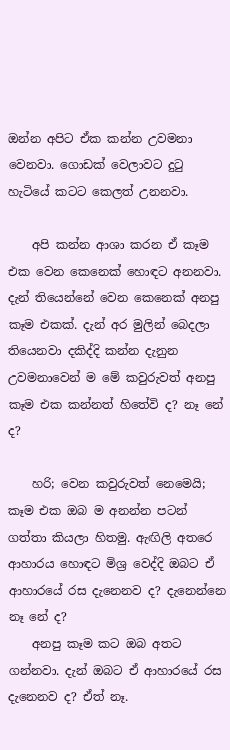ඔන්න අපිට ඒක කන්න උවමනා වෙනවා. ගොඩක් වෙලාවට දුටු හැටියේ කටට කෙලත් උනනවා.

    අපි කන්න ආශා කරන ඒ කෑම එක වෙන කෙනෙක් හොඳට අනනවා. දැන් තියෙන්නේ වෙන කෙනෙක් අනපු කෑම එකක්. දැන් අර මුලින් බෙදලා තියෙනවා දකිද්දි කන්න දැනුන උවමනාවෙන් ම මේ කවුරුවත් අනපු කෑම එක කන්නත් හිතේවි ද? නෑ නේ ද?

    හරි; වෙන කවුරුවත් නෙමෙයි; කෑම එක ඔබ ම අනන්න පටන් ගත්තා කියලා හිතමු. ඇඟිලි අතරෙ ආහාරය හොඳට මිශ්‍ර වෙද්දි ඔබට ඒ ආහාරයේ රස දැනෙනව ද? දැනෙන්නෙ නෑ නේ ද?
    අනපු කෑම කට ඔබ අතට ගන්නවා. දැන් ඔබට ඒ ආහාරයේ රස දැනෙනව ද? ඒත් නෑ.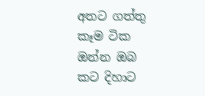අතට ගත්තු කෑම ටික ඔන්න ඔබ කට දිහාට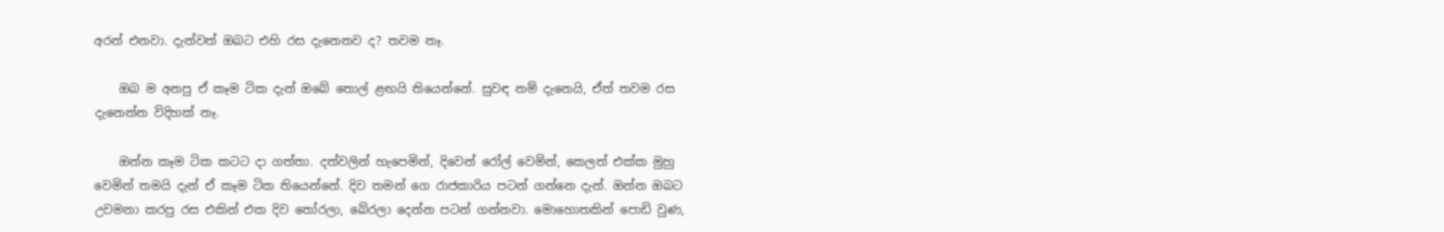අරන් එනවා. දැන්වත් ඔබට එහි රස දැනෙනව ද? තවම නෑ.

    ඔබ ම අනපු ඒ කෑම ටික දැන් ඔබේ තොල් ළඟයි තියෙන්නේ. සුවඳ නම් දැනෙයි, ඒත් තවම රස දැනෙන්න විදිහක් නෑ.

    ඔන්න කෑම ටික කටට දා ගත්තා. දත්වලින් හැපෙමින්, දිවෙන් රෝල් වෙමින්, කෙලත් එක්ක මුහු වෙමින් තමයි දැන් ඒ කෑම ටික තියෙන්නේ. දිව තමන් ගෙ රාජකාරිය පටන් ගන්නෙ දැන්. ඔන්න ඔබට උවමනා කරපු රස එකින් එක දිව තෝරලා, බේරලා දෙන්න පටන් ගන්නවා. මොහොතකින් පොඩි වුණ,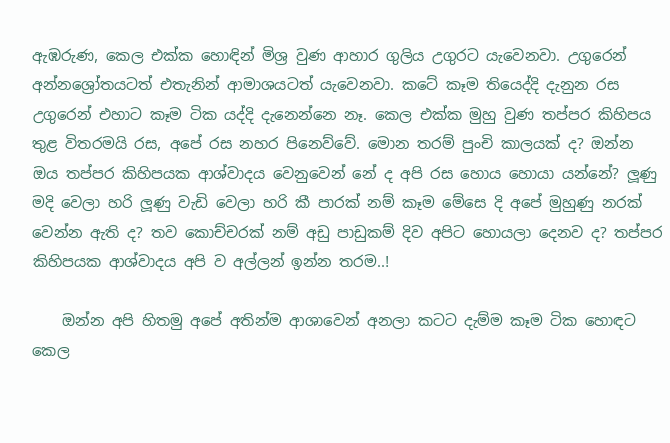ඇඹරුණ, කෙල එක්ක හොඳින් මිශ්‍ර වුණ ආහාර ගුලිය උගුරට යැවෙනවා. උගුරෙන් අන්නශ්‍රෝතයටත් එතැනින් ආමාශයටත් යැවෙනවා. කටේ කෑම තියෙද්දි දැනුන රස උගුරෙන් එහාට කෑම ටික යද්දි දැනෙන්නෙ නෑ. කෙල එක්ක මුහු වුණ තප්පර කිහිපය තුළ විතරමයි රස, අපේ රස නහර පිනෙව්වේ. මොන තරම් පුංචි කාලයක් ද? ඔන්න ඔය තප්පර කිහිපයක ආශ්වාදය වෙනුවෙන් නේ ද අපි රස හොය හොයා යන්නේ? ලූණු මදි වෙලා හරි ලූණු වැඩි වෙලා හරි කී පාරක් නම් කෑම මේසෙ දි අපේ මුහුණු නරක් වෙන්න ඇති ද? තව කොච්චරක් නම් අඩු පාඩුකම් දිව අපිට හොයලා දෙනව ද? තප්පර කිහිපයක ආශ්වාදය අපි ව අල්ලන් ඉන්න තරම..!

    ඔන්න අපි හිතමු අපේ අතින්ම ආශාවෙන් අනලා කටට දැම්ම කෑම ටික හොඳට කෙල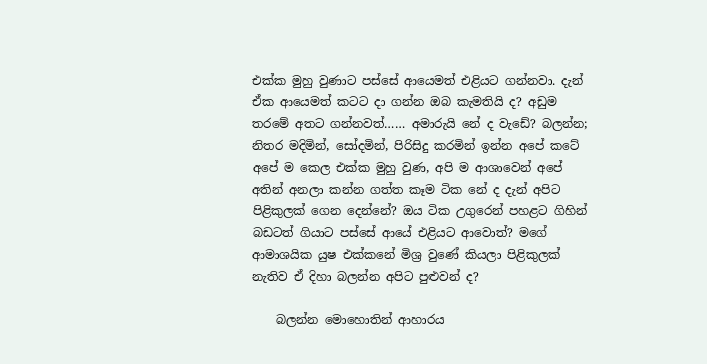එක්ක මුහු වුණාට පස්සේ ආයෙමත් එළියට ගන්නවා. දැන් ඒක ආයෙමත් කටට දා ගන්න ඔබ කැමතියි ද? අඩුම තරමේ අතට ගන්නවත්…… අමාරුයි නේ ද වැඩේ? බලන්න; නිතර මදිමින්, සෝදමින්, පිරිසිදු කරමින් ඉන්න අපේ කටේ අපේ ම කෙල එක්ක මුහු වුණ, අපි ම ආශාවෙන් අපේ අතින් අනලා කන්න ගත්ත කෑම ටික නේ ද දැන් අපිට පිළිකුලක් ගෙන දෙන්නේ? ඔය ටික උගුරෙන් පහළට ගිහින් බඩටත් ගියාට පස්සේ ආයේ එළියට ආවොත්? මගේ ආමාශයික යුෂ එක්කනේ මිශ්‍ර වුණේ කියලා පිළිකුලක් නැතිව ඒ දිහා බලන්න අපිට පුළුවන් ද?

    බලන්න මොහොතින් ආහාරය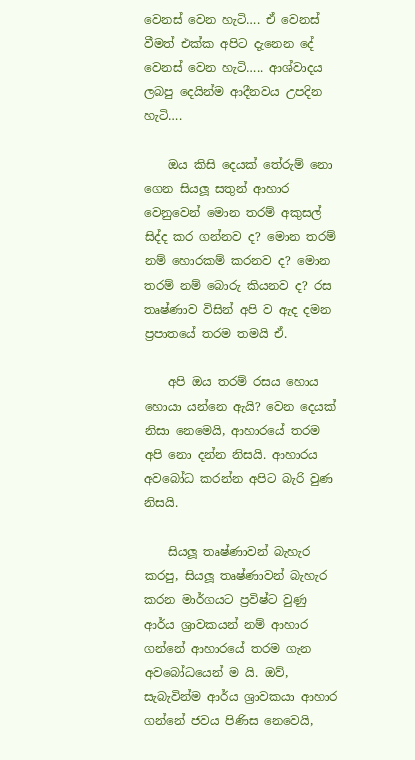වෙනස් වෙන හැටි…. ඒ වෙනස් වීමත් එක්ක අපිට දැනෙන දේ වෙනස් වෙන හැටි….. ආශ්වාදය ලබපු දෙයින්ම ආදීනවය උපදින හැටි….

    ඔය කිසි දෙයක් තේරුම් නො ගෙන සියලූ සතුන් ආහාර වෙනුවෙන් මොන තරම් අකුසල් සිද්ද කර ගන්නව ද? මොන තරම් නම් හොරකම් කරනව ද? මොන තරම් නම් බොරු කියනව ද? රස තෘෂ්ණාව විසින් අපි ව ඇද දමන ප්‍රපාතයේ තරම තමයි ඒ.

    අපි ඔය තරම් රසය හොය හොයා යන්නෙ ඇයි? වෙන දෙයක් නිසා නෙමෙයි, ආහාරයේ තරම අපි නො දන්න නිසයි. ආහාරය අවබෝධ කරන්න අපිට බැරි වුණ නිසයි.

    සියලූ තෘෂ්ණාවන් බැහැර කරපු, සියලූ තෘෂ්ණාවන් බැහැර කරන මාර්ගයට ප්‍රවිෂ්ට වුණු ආර්ය ශ්‍රාවකයන් නම් ආහාර ගන්නේ ආහාරයේ තරම ගැන අවබෝධයෙන් ම යි. ඔව්, සැබැවින්ම ආර්ය ශ්‍රාවකයා ආහාර ගන්නේ ජවය පිණිස නෙවෙයි,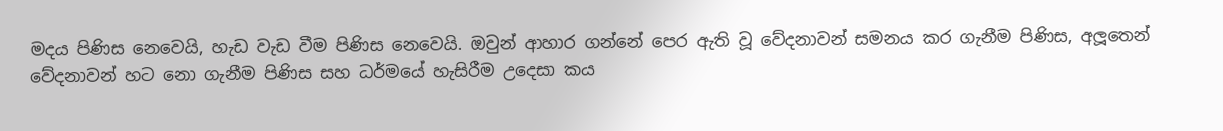මදය පිණිස නෙවෙයි, හැඩ වැඩ වීම පිණිස නෙවෙයි. ඔවුන් ආහාර ගන්නේ පෙර ඇති වූ වේදනාවන් සමනය කර ගැනීම පිණිස, අලූතෙන් වේදනාවන් හට නො ගැනීම පිණිස සහ ධර්මයේ හැසිරීම උදෙසා කය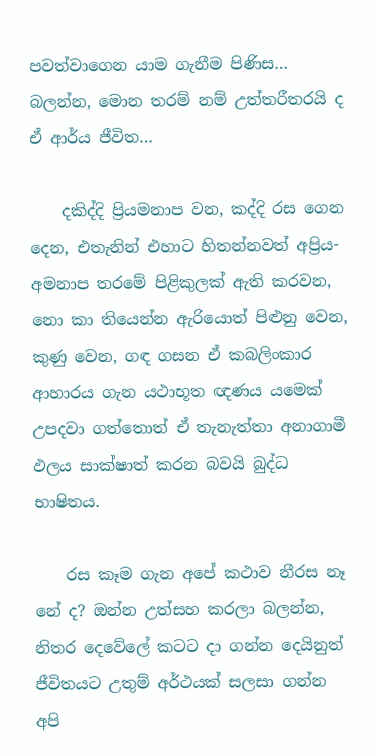පවත්වාගෙන යාම ගැනීම පිණිස… බලන්න, මොන තරම් නම් උත්තරීතරයි ද ඒ ආර්ය ජීවිත…

    දකිද්දි ප්‍රියමනාප වන, කද්දි රස ගෙන දෙන, එතැනින් එහාට හිතන්නවත් අප්‍රිය-අමනාප තරමේ පිළිකුලක් ඇති කරවන, නො කා තියෙන්න ඇරියොත් පිළුනු වෙන, කුණු වෙන, ගඳ ගසන ඒ කබලිංකාර ආහාරය ගැන යථාභූත ඥණය යමෙක් උපදවා ගත්තොත් ඒ තැනැත්තා අනාගාමී ඵලය සාක්ෂාත් කරන බවයි බුද්ධ භාෂිතය.

    රස කෑම ගැන අපේ කථාව නීරස නෑ නේ ද? ඔන්න උත්සහ කරලා බලන්න, නිතර දෙවේලේ කටට දා ගන්න දෙයිනුත් ජීවිතයට උතුම් අර්ථයක් සලසා ගන්න අපි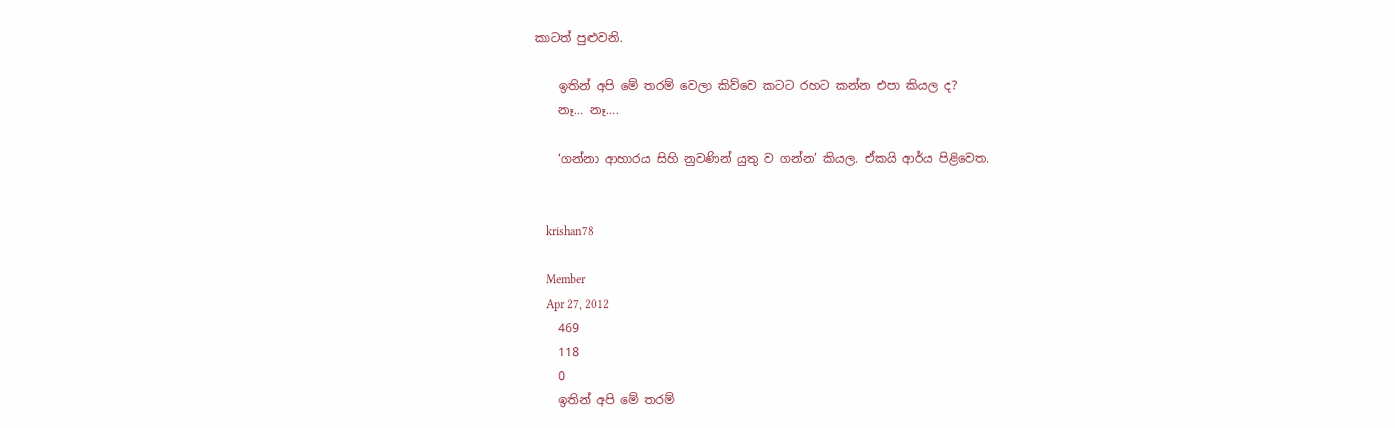කාටත් පුළුවනි.

    ඉතින් අපි මේ තරම් වෙලා කිව්වෙ කටට රහට කන්න එපා කියල ද?
    නෑ… නෑ….

    ‘ගන්නා ආහාරය සිහි නුවණින් යුතු ව ගන්න’ කියල. ඒකයි ආර්ය පිළිවෙත.


    krishan78

    Member
    Apr 27, 2012
    469
    118
    0
    ඉතින් අපි මේ තරම්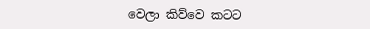වෙලා කිව්වෙ කටට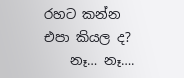රහට කන්න එපා කියල ද?
    නෑ… නෑ….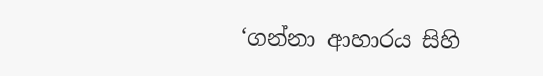‘ගන්නා ආහාරය සිහි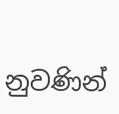නුවණින්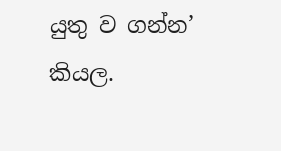යුතු ව ගන්න’ කියල.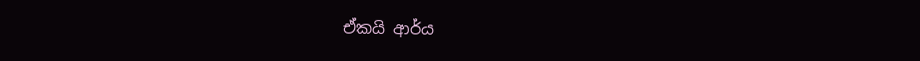ඒකයි ආර්ය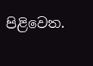පිළිවෙත.